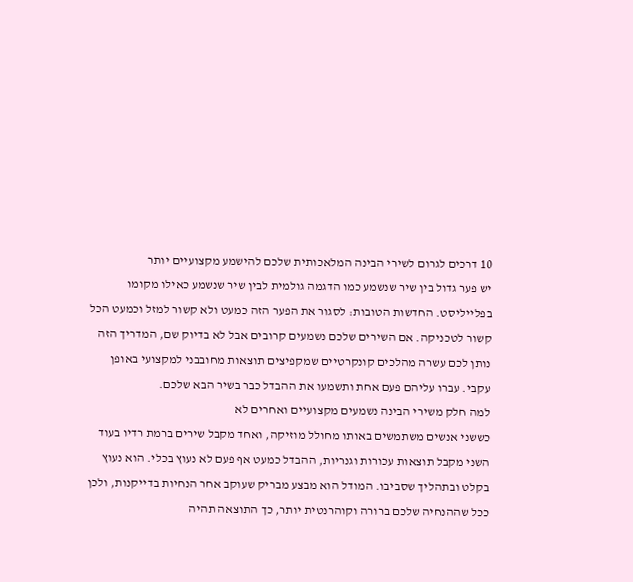10 דרכים לגרום לשירי הבינה המלאכותית שלכם להישמע מקצועיים יותר
יש פער גדול בין שיר שנשמע כמו הדגמה גולמית לבין שיר שנשמע כאילו מקומו בפלייליסט. החדשות הטובות: לסגור את הפער הזה כמעט ולא קשור למזל וכמעט הכל קשור לטכניקה. אם השירים שלכם נשמעים קרובים אבל לא בדיוק שם, המדריך הזה נותן לכם עשרה מהלכים קונקרטיים שמקפיצים תוצאות מחובבני למקצועי באופן עקבי. עברו עליהם פעם אחת ותשמעו את ההבדל כבר בשיר הבא שלכם.
למה חלק משירי הבינה נשמעים מקצועיים ואחרים לא
כששני אנשים משתמשים באותו מחולל מוזיקה, ואחד מקבל שירים ברמת רדיו בעוד השני מקבל תוצאות עכורות וגנריות, ההבדל כמעט אף פעם לא נעוץ בכלי. הוא נעוץ בקלט ובתהליך שסביבו. המודל הוא מבצע מבריק שעוקב אחר הנחיות בדייקנות, ולכן ככל שההנחיה שלכם ברורה וקוהרנטית יותר, כך התוצאה תהיה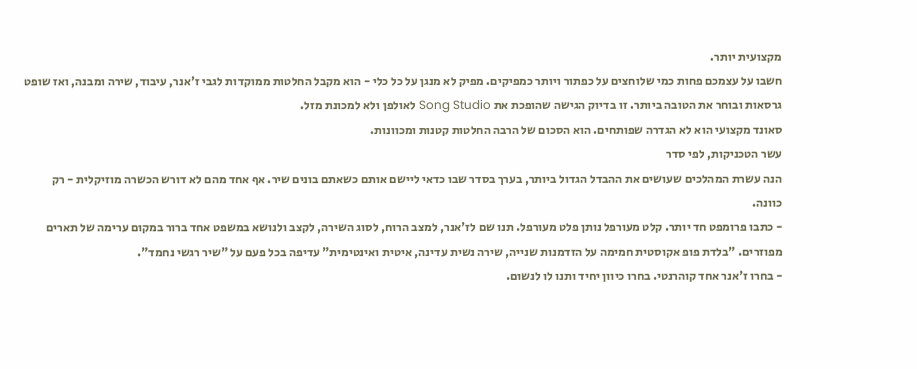מקצועית יותר.
חשבו על עצמכם פחות כמי שלוחצים על כפתור ויותר כמפיקים. מפיק לא מנגן על כל כלי - הוא מקבל החלטות ממוקדות לגבי ז'אנר, עיבוד, שירה ומבנה, ואז שופט גרסאות ובוחר את הטובה ביותר. זו בדיוק הגישה שהופכת את Song Studio לאולפן ולא למכונת מזל.
סאונד מקצועי הוא לא הגדרה שפותחים. הוא הסכום של הרבה החלטות קטנות ומכוונות.
עשר הטכניקות, לפי סדר
הנה עשרת המהלכים שעושים את ההבדל הגדול ביותר, בערך בסדר שבו כדאי ליישם אותם כשאתם בונים שיר. אף אחד מהם לא דורש הכשרה מוזיקלית - רק כוונה.
- כתבו פרומפט חד יותר. קלט מעורפל נותן פלט מעורפל. תנו שם לז'אנר, למצב הרוח, לסוג השירה, לקצב ולנושא במשפט אחד ברור במקום ערימה של תארים מפוזרים. "בלדת פופ אקוסטית חמימה על הזדמנות שנייה, שירה נשית עדינה, איטית ואינטימית" עדיפה בכל פעם על "שיר רגשי נחמד".
- בחרו ז'אנר אחד קוהרנטי. בחרו כיוון יחיד ותנו לו לנשום.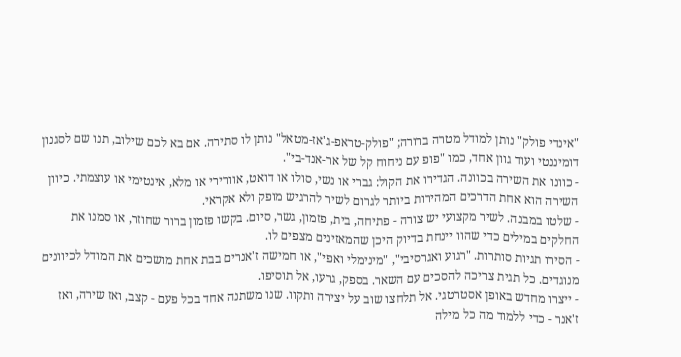"אינדי פולק" נותן למודל מטרה ברורה; "פולק-טראפ-ג'אז-מטאל" נותן לו סתירה. אם בא לכם שילוב, תנו שם לסגנון דומיננטי ועוד גוון אחד, כמו "פופ עם ניחוח קל של אר-אנד-בי".
- כוונו את השירה בכוונה. הגדירו את הקול: גברי או נשי, סולו או דואט, אוורירי או מלא, אינטימי או עוצמתי. כיוון השירה הוא אחת הדרכים המהירות ביותר לגרום לשיר להרגיש מופק ולא אקראי.
- שלטו במבנה. לשיר מקצועי יש צורה - פתיחה, בית, פזמון, גשר, סיום. בקשו פזמון ברור שחוזר, או סמנו את החלקים במילים כדי שהוו יינחת בדיוק היכן שהמאזינים מצפים לו.
- הסירו תגיות סותרות. "רגוע ואגרסיבי", "מינימלי ואפי", או חמישה ז'אנרים בבת אחת מושכים את המודל לכיוונים מנוגדים. כל תגית צריכה להסכים עם השאר. בספק, גרעו, אל תוסיפו.
- ייצרו מחדש באופן אסטרטגי. אל תלחצו שוב על יצירה ותקוו. שנו משתנה אחד בכל פעם - קצב, ואז שירה, ואז ז'אנר - כדי ללמוד מה כל מילה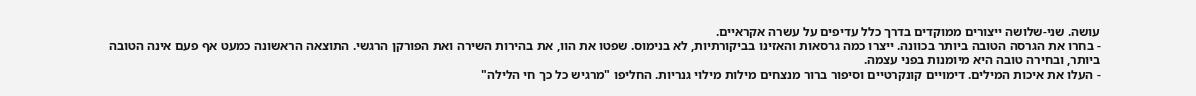עושה. שני-שלושה ייצורים ממוקדים בדרך כלל עדיפים על עשרה אקראיים.
- בחרו את הגרסה הטובה ביותר בכוונה. ייצרו כמה גרסאות והאזינו בביקורתיות, לא בנימוס. שפטו את הוו, את בהירות השירה ואת הפורקן הרגשי. התוצאה הראשונה כמעט אף פעם אינה הטובה ביותר, ובחירה טובה היא מיומנות בפני עצמה.
- העלו את איכות המילים. דימויים קונקרטיים וסיפור ברור מנצחים מילות מילוי גנריות. החליפו "מרגיש כל כך חי הלילה"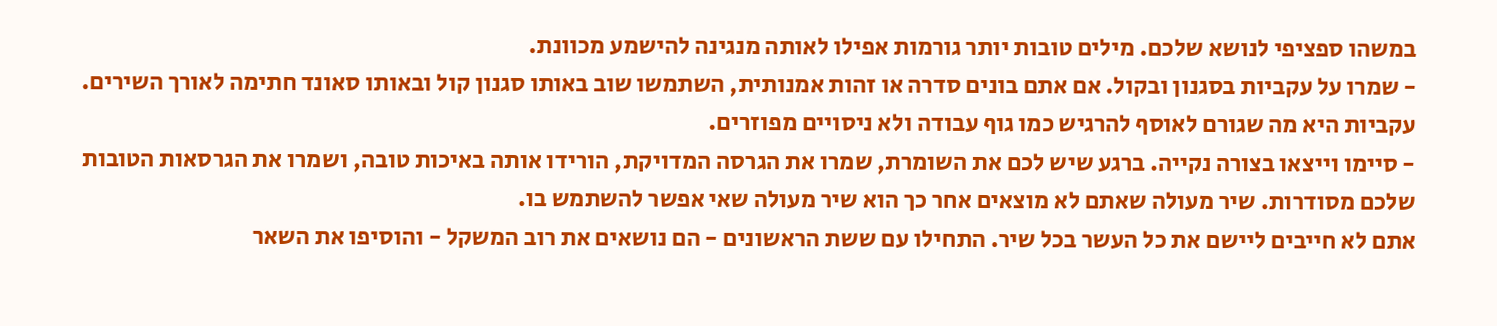במשהו ספציפי לנושא שלכם. מילים טובות יותר גורמות אפילו לאותה מנגינה להישמע מכוונת.
- שמרו על עקביות בסגנון ובקול. אם אתם בונים סדרה או זהות אמנותית, השתמשו שוב באותו סגנון קול ובאותו סאונד חתימה לאורך השירים. עקביות היא מה שגורם לאוסף להרגיש כמו גוף עבודה ולא ניסויים מפוזרים.
- סיימו וייצאו בצורה נקייה. ברגע שיש לכם את השומרת, שמרו את הגרסה המדויקת, הורידו אותה באיכות טובה, ושמרו את הגרסאות הטובות שלכם מסודרות. שיר מעולה שאתם לא מוצאים אחר כך הוא שיר מעולה שאי אפשר להשתמש בו.
אתם לא חייבים ליישם את כל העשר בכל שיר. התחילו עם ששת הראשונים - הם נושאים את רוב המשקל - והוסיפו את השאר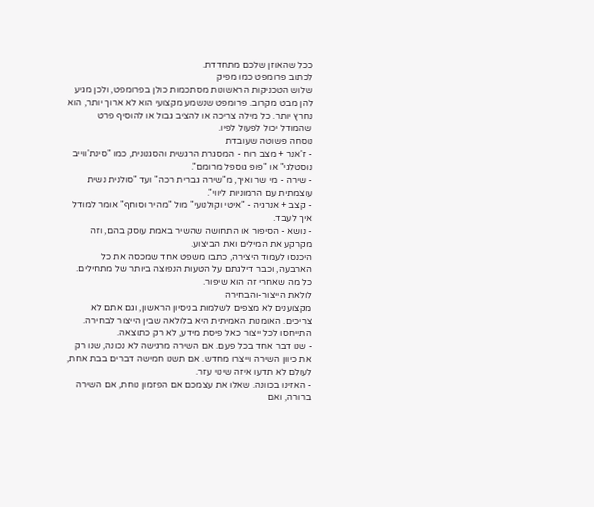ככל שהאוזן שלכם מתחדדת.
לכתוב פרומפט כמו מפיק
שלוש הטכניקות הראשונות מסתכמות כולן בפרומפט, ולכן מגיע להן מבט מקרוב. פרומפט שנשמע מקצועי הוא לא ארוך יותר, הוא נחרץ יותר. כל מילה צריכה או להציב גבול או להוסיף פרט שהמודל יכול לפעול לפיו.
נוסחה פשוטה שעובדת
- ז'אנר + מצב רוח - המסגרת הרגשית והסגנונית, כמו "סינת'ווייב נוסטלגי" או "פופ גוספל מרומם".
- שירה - מי שר ואיך, מ"שירה גברית רכה" ועד "סולנית נשית עוצמתית עם הרמוניות ליווי".
- קצב + אנרגיה - "איטי וקולנועי" מול "מהיר וסוחף" אומר למודל איך לעבד.
- נושא - הסיפור או התחושה שהשיר באמת עוסק בהם, וזה מקרקע את המילים ואת הביצוע.
היכנסו לעמוד היצירה, כתבו משפט אחד שמכסה את כל הארבעה, וכבר דילגתם על הטעות הנפוצה ביותר של מתחילים. כל מה שאחרי זה הוא שיפור.
לולאת הייצור-והבחירה
מקצוענים לא מצפים לשלמות בניסיון הראשון, וגם אתם לא צריכים. האומנות האמיתית היא בלולאה שבין הייצור לבחירה. התייחסו לכל ייצור כאל פיסת מידע, לא רק כתוצאה.
- שנו דבר אחד בכל פעם. אם השירה מרגישה לא נכונה, שנו רק את כיוון השירה וייצרו מחדש. אם תשנו חמישה דברים בבת אחת, לעולם לא תדעו איזה שינוי עזר.
- האזינו בכוונה. שאלו את עצמכם אם הפזמון נוחת, אם השירה ברורה, ואם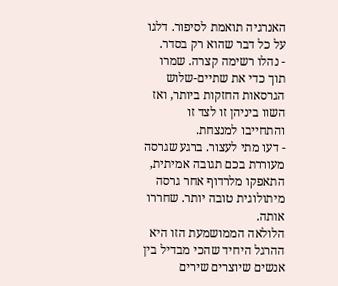האנרגיה תואמת לסיפור. דלגו על כל דבר שהוא רק בסדר.
- נהלו רשימה קצרה. שמרו תוך כדי את שתיים-שלוש הגרסאות החזקות ביותר, ואז השוו ביניהן זו לצד זו והתחייבו למנצחת.
- דעו מתי לעצור. ברגע שגרסה מעוררת בכם תגובה אמיתית, התאפקו מלרדוף אחר גרסה מיתולוגית טובה יותר. שחררו אותה.
הלולאה הממושמעת הזו היא ההרגל היחיד שהכי מבדיל בין אנשים שיוצרים שירים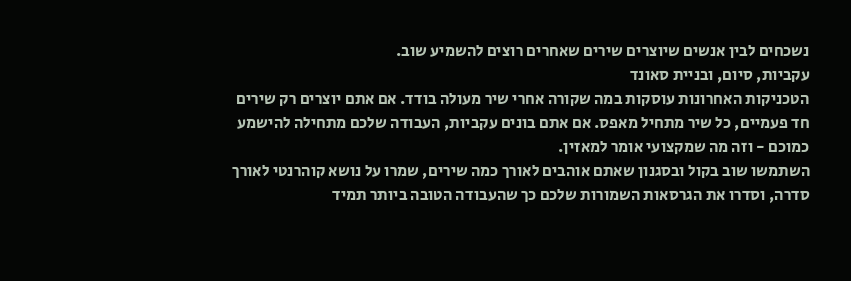נשכחים לבין אנשים שיוצרים שירים שאחרים רוצים להשמיע שוב.
עקביות, סיום, ובניית סאונד
הטכניקות האחרונות עוסקות במה שקורה אחרי שיר מעולה בודד. אם אתם יוצרים רק שירים חד פעמיים, כל שיר מתחיל מאפס. אם אתם בונים עקביות, העבודה שלכם מתחילה להישמע כמוכם - וזה מה שמקצועי אומר למאזין.
השתמשו שוב בקול ובסגנון שאתם אוהבים לאורך כמה שירים, שמרו על נושא קוהרנטי לאורך סדרה, וסדרו את הגרסאות השמורות שלכם כך שהעבודה הטובה ביותר תמיד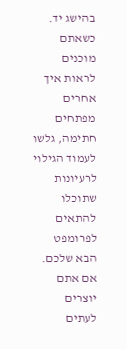בהישג יד. כשאתם מוכנים לראות איך אחרים מפתחים חתימה, גלשו לעמוד הגילוי לרעיונות שתוכלו להתאים לפרומפט הבא שלכם.
אם אתם יוצרים לעתים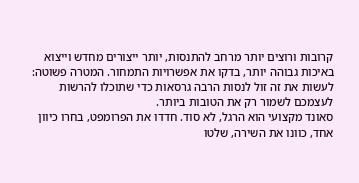קרובות ורוצים יותר מרחב להתנסות, יותר ייצורים מחדש וייצוא באיכות גבוהה יותר, בדקו את אפשרויות התמחור. המטרה פשוטה: לעשות את זה זול לנסות הרבה גרסאות כדי שתוכלו להרשות לעצמכם לשמור רק את הטובות ביותר.
סאונד מקצועי הוא הרגל, לא סוד. חדדו את הפרומפט, בחרו כיוון אחד, כוונו את השירה, שלטו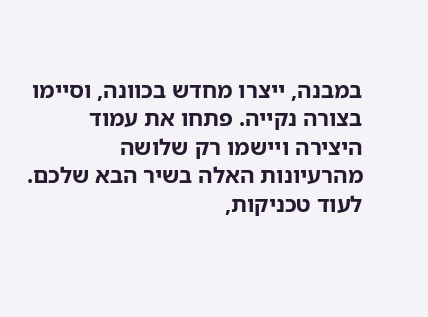במבנה, ייצרו מחדש בכוונה, וסיימו בצורה נקייה. פתחו את עמוד היצירה ויישמו רק שלושה מהרעיונות האלה בשיר הבא שלכם. לעוד טכניקות,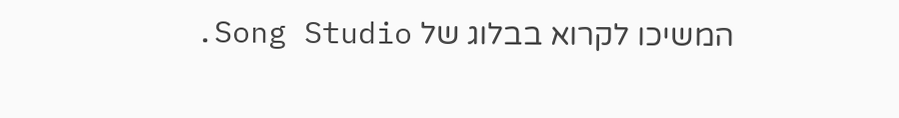המשיכו לקרוא בבלוג של Song Studio.